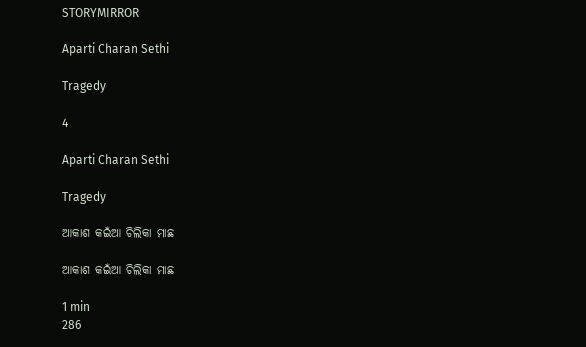STORYMIRROR

Aparti Charan Sethi

Tragedy

4

Aparti Charan Sethi

Tragedy

ଆକାଶ କ‌ଇଁଆ ଚିଲିକା ମାଛ

ଆକାଶ କ‌ଇଁଆ ଚିଲିକା ମାଛ

1 min
286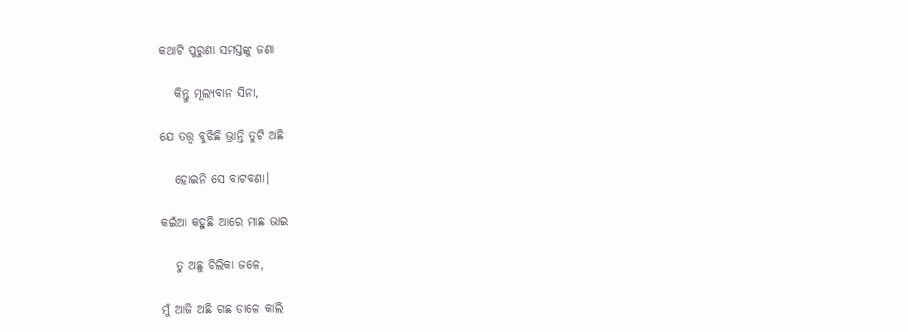କଥାଟି ପୁରୁଣା ସମସ୍ତଙ୍କୁ ଜଣା

   କିନ୍ତୁ ମୂଲ୍ୟବାନ ସିନା,

ଯେ ତତ୍ତ୍ଵ ବୁଝିଛି ଭ୍ରାନ୍ତି ତୁଟି ଅଛି

   ହୋଇନି ସେ ବାଟବଣା।

କ‌ଇଁଆ କହୁଛି ଆରେ ମାଛ ଭାଇ

   ତୁ ଅଛୁ ଚିଲିକା ଜଳେ,

ମୁଁ ଆଜି ଅଛି ଗଛ ଡାଳେ କାଲି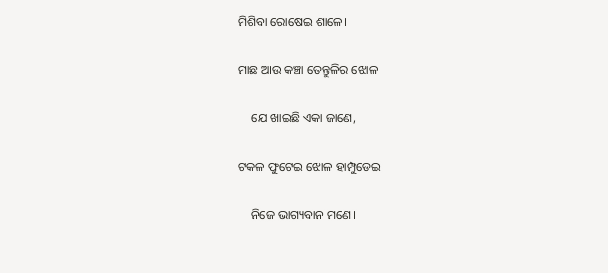ମିଶିବା ରୋଷେଇ ଶାଳେ।

ମାଛ ଆଉ କଞ୍ଚା ତେନ୍ତୁଳିର ଝୋଳ

    ଯେ ଖାଇଛି ଏକା ଜାଣେ,

ଟକଳ‌ ଫୁଟେଇ ଝୋଳ ହାମ୍ପୁଡେଇ

    ନିଜେ ଭାଗ୍ୟବାନ ମଣେ‌।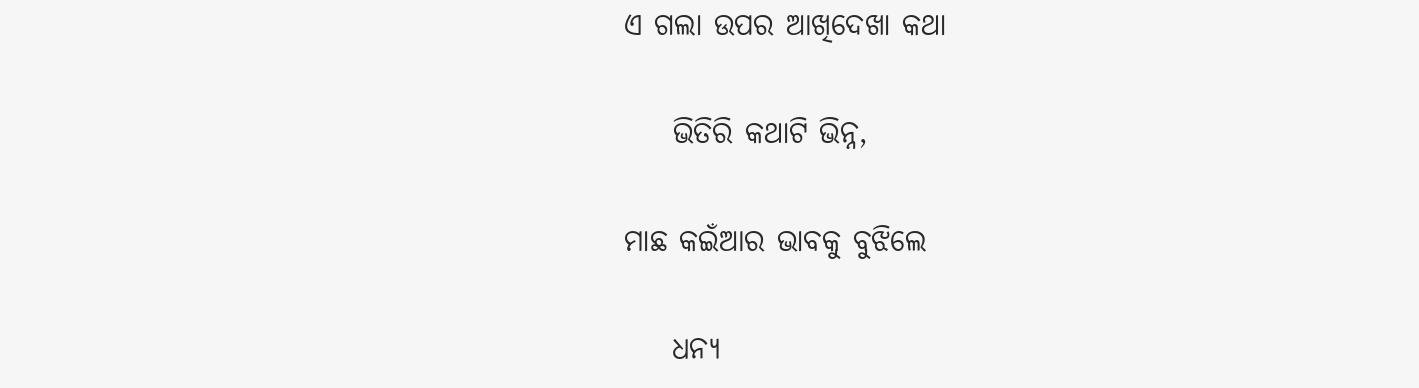ଏ ଗଲା ଉପର ଆଖିଦେଖା କଥା

    ଭିତିରି କଥାଟି ଭିନ୍ନ,

ମାଛ କ‌ଇଁଆର ଭାବକୁ ବୁଝିଲେ

    ଧନ୍ୟ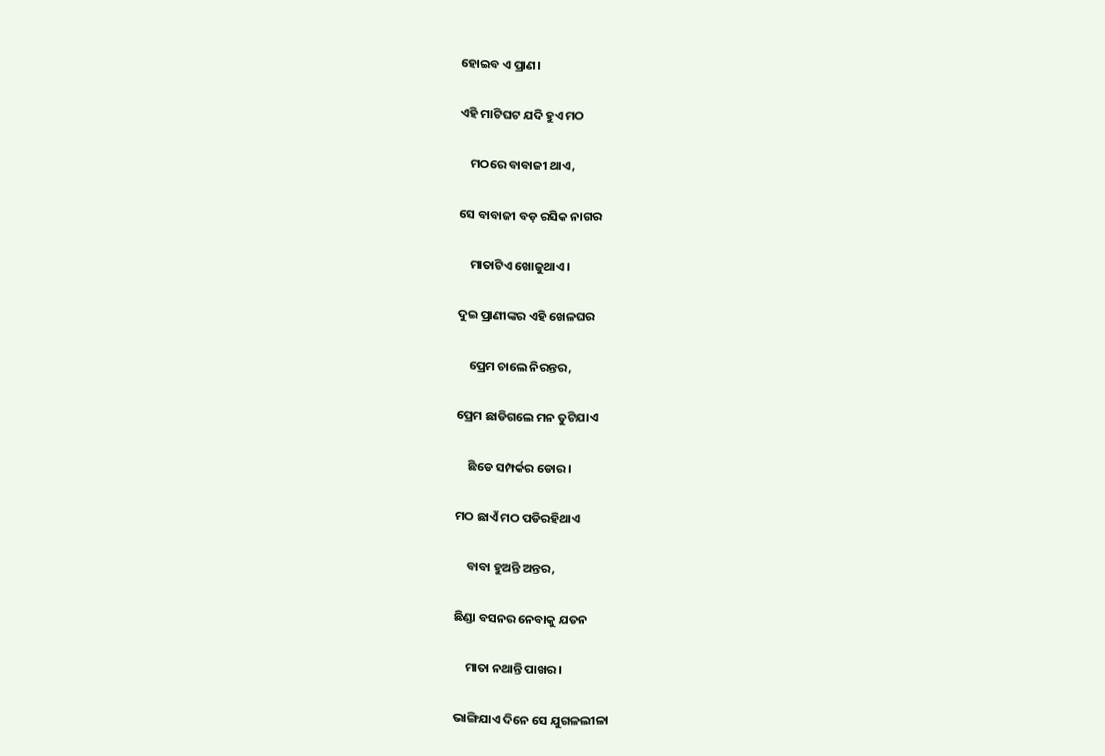ହୋଇବ ଏ ପ୍ରାଣ।

ଏହି ମାଟିଘଟ ଯଦି ହୁଏ ମଠ

    ମଠରେ ବାବାଜୀ ଥାଏ,

ସେ ବାବାଜୀ ବଡ଼ ରସିକ ନାଗର

    ମାତାଟିଏ ଖୋଜୁଥାଏ।

ଦୁଇ ପ୍ରାଣୀଙ୍କର ଏହି ଖେଳଘର

    ପ୍ରେମ ଚାଲେ ନିରନ୍ତର,

ପ୍ରେମ ଛାଡିଗଲେ ମନ ତୁଟିଯାଏ‌

    ଛିଡେ ସମ୍ପର୍କର‌ ଡୋର।

ମଠ ଛାଏଁ ମଠ ପଡିରହିଥାଏ

    ବାବା ହୁଅନ୍ତି ଅନ୍ତର,

ଛିଣ୍ଡା ବସନର‌ ନେବାକୁ ଯତନ

    ମାତା ନଥାନ୍ତି ପାଖର।

ଭାଙ୍ଗିଯାଏ ଦିନେ ସେ ଯୁଗଳଲୀଳା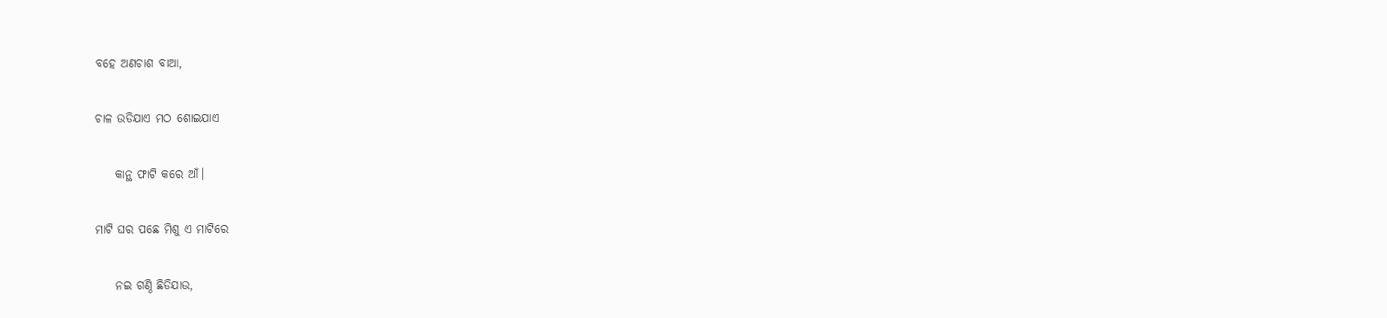ବହେ ଅଣଚାଶ ବାଆ,

ଚାଳ ଉଡିଯାଏ ମଠ ଶୋଇଯାଏ

    କାନ୍ଥ ଫାଟି କରେ ଆଁ।

ମାଟି ଘର ପଛେ ମିଶୁ ଏ ମାଟିରେ

    ନ‌ଇ ଗଣ୍ଠି ଛିଡିଯାଉ,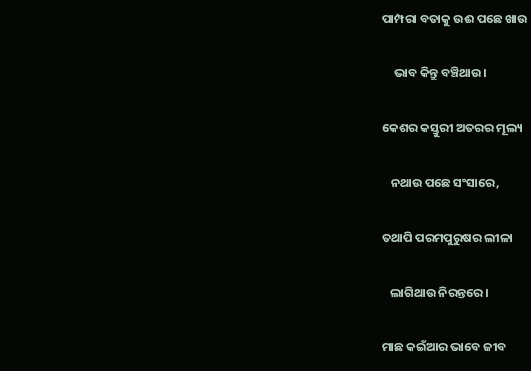ପାମ୍ପରା ବତାକୁ ଉଈ ପଛେ ଖାଉ

    ଭାବ କିନ୍ତୁ ବଞ୍ଚିଥାଉ।

କେଶର କସ୍ତୁରୀ ଅତରର ମୂଲ୍ୟ

   ନଥାଉ ପଛେ ସଂସାରେ,

ତଥାପି ପରମପୁରୁଷର ଲୀଳା

   ଲାଗିଥାଉ ନିରନ୍ତରେ।

ମାଛ କ‌ଇଁଆର ଭାବେ ଜୀବ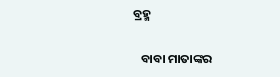ବ୍ରହ୍ମ

   ବାବା ମାତାଙ୍କର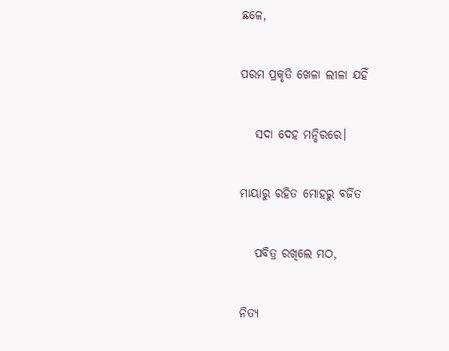ଛଳେ,

ପରମ ପ୍ରକୃତି ଖେଳା ଲୀଳା ଯହିଁ

   ସଦା ଦେହ ମନ୍ଦିରରେ।

ମାୟାରୁ ରହିତ ମୋହରୁ ବର୍ଜିତ‌

   ପବିତ୍ର ରଖିଲେ ମଠ,

ନିତ୍ଯ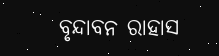ବୃନ୍ଦାବନ ରାହାସ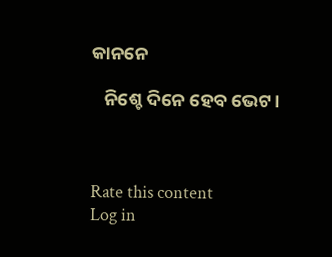କାନନେ

   ନିଶ୍ଚେ ଦିନେ ହେବ ଭେଟ।



Rate this content
Log in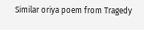Similar oriya poem from Tragedy